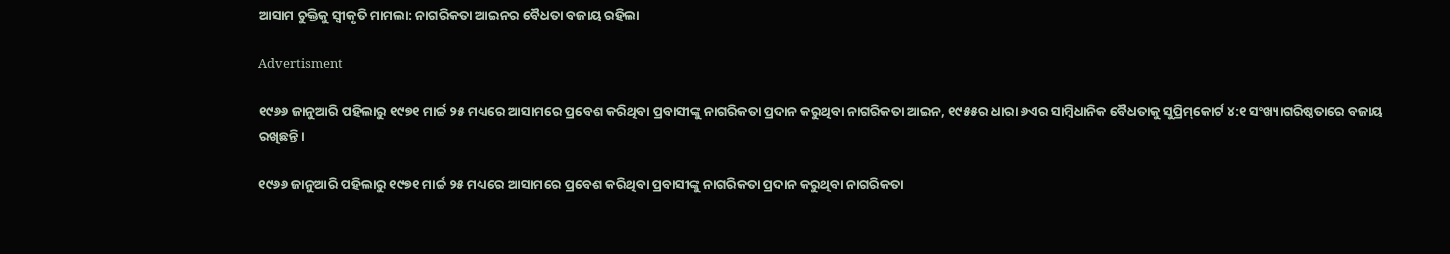ଆସାମ ଚୁକ୍ତିକୁ ସ୍ୱୀକୃତି ମାମଲା: ନାଗରିକତା ଆଇନର ବୈଧତା ବଜାୟ ରହିଲା

Advertisment

୧୯୬୬ ଜାନୁଆରି ପହିଲାରୁ ୧୯୭୧ ମାର୍ଚ୍ଚ ୨୫ ମଧ୍ୟରେ ଆସାମରେ ପ୍ରବେଶ କରିଥିବା ପ୍ରବାସୀଙ୍କୁ ନାଗରିକତା ପ୍ରଦାନ କରୁଥିବା ନାଗରିକତା ଆଇନ, ୧୯୫୫ର ଧାରା ୬ଏର ସାମ୍ବିଧାନିକ ବୈଧତାକୁ ସୁପ୍ରିମ୍‌କୋର୍ଟ ୪:୧ ସଂଖ୍ୟାଗରିଷ୍ଠତାରେ ବଜାୟ ରଖିଛନ୍ତି।

୧୯୬୬ ଜାନୁଆରି ପହିଲାରୁ ୧୯୭୧ ମାର୍ଚ୍ଚ ୨୫ ମଧ୍ୟରେ ଆସାମରେ ପ୍ରବେଶ କରିଥିବା ପ୍ରବାସୀଙ୍କୁ ନାଗରିକତା ପ୍ରଦାନ କରୁଥିବା ନାଗରିକତା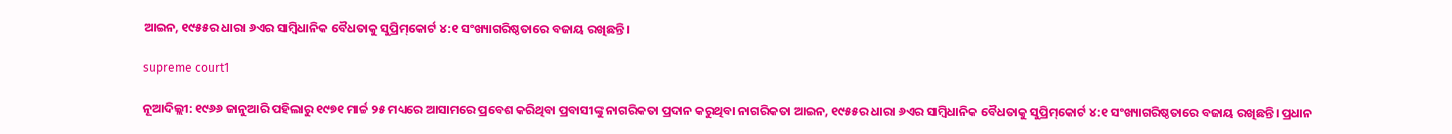ଆଇନ, ୧୯୫୫ର ଧାରା ୬ଏର ସାମ୍ବିଧାନିକ ବୈଧତାକୁ ସୁପ୍ରିମ୍‌କୋର୍ଟ ୪:୧ ସଂଖ୍ୟାଗରିଷ୍ଠତାରେ ବଜାୟ ରଖିଛନ୍ତି।

supreme court1

ନୂଆଦିଲ୍ଲୀ: ୧୯୬୬ ଜାନୁଆରି ପହିଲାରୁ ୧୯୭୧ ମାର୍ଚ୍ଚ ୨୫ ମଧ୍ୟରେ ଆସାମରେ ପ୍ରବେଶ କରିଥିବା ପ୍ରବାସୀଙ୍କୁ ନାଗରିକତା ପ୍ରଦାନ କରୁଥିବା ନାଗରିକତା ଆଇନ, ୧୯୫୫ର ଧାରା ୬ଏର ସାମ୍ବିଧାନିକ ବୈଧତାକୁ ସୁପ୍ରିମ୍‌କୋର୍ଟ ୪:୧ ସଂଖ୍ୟାଗରିଷ୍ଠତାରେ ବଜାୟ ରଖିଛନ୍ତି। ପ୍ରଧାନ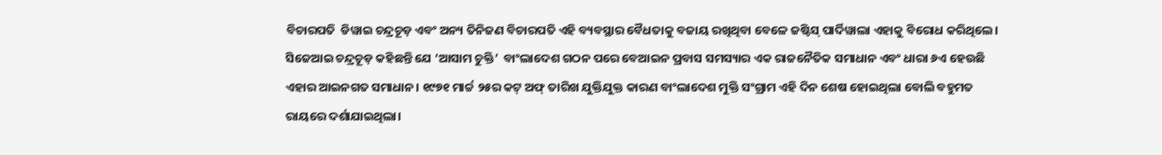ବିଚାରପତି  ଡିୱାଇ ଚନ୍ଦ୍ରଚୂଡ଼ ଏବଂ ଅନ୍ୟ ତିନିଜଣ ବିଚାରପତି ଏହି ବ୍ୟବସ୍ଥାର ବୈଧତାକୁ ବଜାୟ ରଖିଥିବା ବେଳେ ଜଷ୍ଟିସ୍‌ ପାର୍ଦିୱାଲା ଏହାକୁ ବିରୋଧ କରିଥିଲେ। ସିଜେଆଇ ଚନ୍ଦ୍ରଚୂଡ଼ କହିଛନ୍ତି ଯେ ‘ଆସାମ ଚୁକ୍ତି’  ବାଂଲାଦେଶ ଗଠନ ପରେ ବେଆଇନ ପ୍ରବାସ ସମସ୍ୟାର ଏକ ରାଜନୈତିକ ସମାଧାନ ଏବଂ ଧାରା ୬ଏ ହେଉଛି ଏହାର ଆଇନଗତ ସମାଧାନ। ୧୯୭୧ ମାର୍ଚ୍ଚ ୨୫ର କଟ୍ ଅଫ୍ ତାରିଖ ଯୁକ୍ତିଯୁକ୍ତ କାରଣ ବାଂଲାଦେଶ ମୁକ୍ତି ସଂଗ୍ରାମ ଏହି ଦିନ ଶେଷ ହୋଇଥିଲା ବୋଲି ବହୁମତ ରାୟରେ ଦର୍ଶାଯାଇଥିଲା।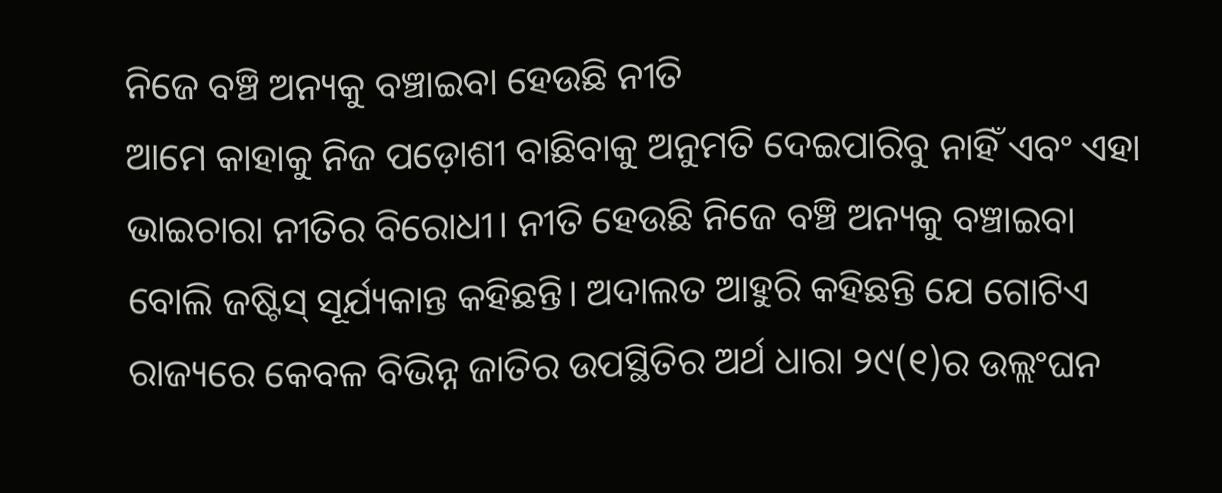ନିଜେ ବଞ୍ଚି ଅନ୍ୟକୁ ବଞ୍ଚାଇବା ହେଉଛି ନୀତି
ଆମେ କାହାକୁ ନିଜ ପଡ଼ୋଶୀ ବାଛିବାକୁ ଅନୁମତି ଦେଇପାରିବୁ ନାହିଁ ଏବଂ ଏହା ଭାଇଚାରା ନୀତିର ବିରୋଧୀ। ନୀତି ହେଉଛି ନିଜେ ବଞ୍ଚି ଅନ୍ୟକୁ ବଞ୍ଚାଇବା ବୋଲି ଜଷ୍ଟିସ୍ ସୂର୍ଯ୍ୟକାନ୍ତ କହିଛନ୍ତି। ଅଦାଲତ ଆହୁରି କହିଛନ୍ତି ଯେ ଗୋଟିଏ ରାଜ୍ୟରେ କେବଳ ବିଭିନ୍ନ ଜାତିର ଉପସ୍ଥିତିର ଅର୍ଥ ଧାରା ୨୯(୧)ର ଉଲ୍ଲଂଘନ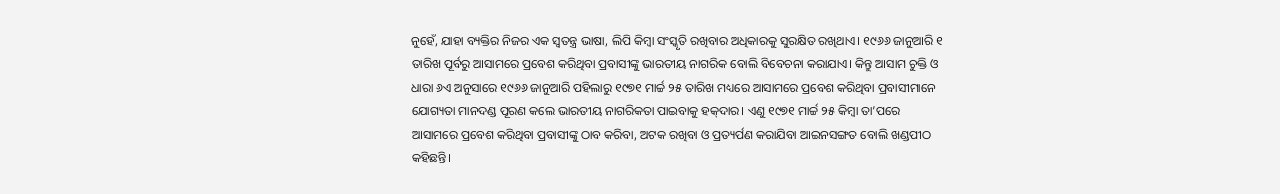ନୁହେଁ, ଯାହା ବ୍ୟକ୍ତିର ନିଜର ଏକ ସ୍ୱତନ୍ତ୍ର ଭାଷା, ଲିପି କିମ୍ବା ସଂସ୍କୃତି ରଖିବାର ଅଧିକାରକୁ ସୁରକ୍ଷିତ ରଖିଥାଏ। ୧୯୬୬ ଜାନୁଆରି ୧ ତାରିଖ ପୂର୍ବରୁ ଆସାମରେ ପ୍ରବେଶ କରିଥିବା ପ୍ରବାସୀଙ୍କୁ ଭାରତୀୟ ନାଗରିକ ବୋଲି ବିବେଚନା କରାଯାଏ। କିନ୍ତୁ ଆସାମ ଚୁକ୍ତି ଓ ଧାରା ୬ଏ ଅନୁସାରେ ୧୯୬୬ ଜାନୁଆରି ପହିଲାରୁ ୧୯୭୧ ମାର୍ଚ୍ଚ ୨୫ ତାରିଖ ମଧ୍ୟରେ ଆସାମରେ ପ୍ରବେଶ କରିଥିବା ପ୍ରବାସୀମାନେ ଯୋଗ୍ୟତା ମାନଦଣ୍ଡ ପୂରଣ କଲେ ଭାରତୀୟ ନାଗରିକତା ପାଇବାକୁ ହକ୍‌ଦାର। ଏଣୁ ୧୯୭୧ ମାର୍ଚ୍ଚ ୨୫ କିମ୍ବା ତା’ପରେ ଆସାମରେ ପ୍ରବେଶ କରିଥିବା ପ୍ରବାସୀଙ୍କୁ ଠାବ କରିବା, ଅଟକ ରଖିବା ଓ ପ୍ରତ୍ୟର୍ପଣ କରାଯିବା ଆଇନସଙ୍ଗତ ବୋଲି ଖଣ୍ଡପୀଠ କହିଛନ୍ତି।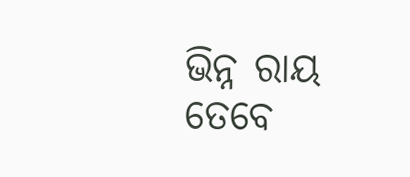ଭିନ୍ନ ରାୟ
ତେବେ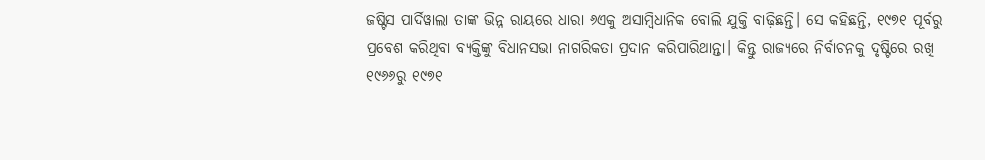ଜଷ୍ଟିସ ପାର୍ଦିୱାଲା ତାଙ୍କ ଭିନ୍ନ ରାୟରେ ଧାରା ୬ଏକୁ ଅସାମ୍ବିଧାନିକ ବୋଲି ଯୁକ୍ତି ବାଢ଼ିଛନ୍ତି। ସେ କହିଛନ୍ତି, ୧୯୭୧ ପୂର୍ବରୁ ପ୍ରବେଶ କରିଥିବା ବ୍ୟକ୍ତିଙ୍କୁ ବିଧାନସଭା ନାଗରିକତା ପ୍ରଦାନ କରିପାରିଥାନ୍ତା। କିନ୍ତୁ ରାଜ୍ୟରେ ନିର୍ବାଚନକୁ ଦୃଷ୍ଟିରେ ରଖି ୧୯୬୬ରୁ ୧୯୭୧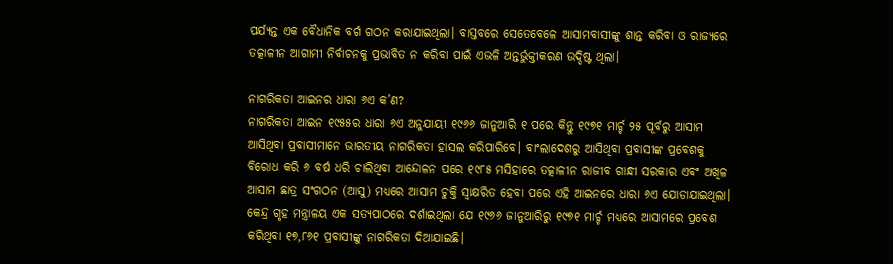ପର୍ଯ୍ୟନ୍ତ ଏକ ବୈଧାନିକ ବର୍ଗ ଗଠନ କରାଯାଇଥିଲା। ବାସ୍ତବରେ ସେତେବେଳେ ଆସାମବାସୀଙ୍କୁ ଶାନ୍ତ କରିବା ଓ ରାଜ୍ୟରେ ତତ୍କାଳୀନ ଆଗାମୀ ନିର୍ବାଚନକୁ ପ୍ରଭାବିତ ନ କରିବା ପାଇଁ ଏଭଳି ଅନ୍ତର୍ଭୁକ୍ତୀକରଣ ଉଦ୍ଦିଷ୍ଟ ଥିଲା।

ନାଗରିକତା ଆଇନର ଧାରା ୬ଏ କ’ଣ?
ନାଗରିକତା ଆଇନ ୧୯୫୫ର ଧାରା ୬ଏ ଅନୁଯାୟୀ ୧୯୬୬ ଜାନୁଆରି ୧ ପରେ କିନ୍ତୁ ୧୯୭୧ ମାର୍ଚ୍ଚ ୨୫ ପୂର୍ବରୁ ଆସାମ ଆସିଥିବା ପ୍ରବାସୀମାନେ ଭାରତୀୟ ନାଗରିକତା ହାସଲ କରିପାରିବେ। ବାଂଲାଦେଶରୁ ଆସିଥିବା ପ୍ରବାସୀଙ୍କ ପ୍ରବେଶକୁ ବିରୋଧ କରି ୬ ବର୍ଷ ଧରି ଚାଲିଥିବା ଆନ୍ଦୋଳନ ପରେ ୧୯୮୫ ମସିହାରେ ତତ୍କାଳୀନ ରାଜୀବ ଗାନ୍ଧୀ ସରକାର ଏବଂ ଅଖିଳ ଆସାମ ଛାତ୍ର ସଂଗଠନ (ଆସୁ) ମଧ୍ୟରେ ଆସାମ ଚୁକ୍ତି ସ୍ୱାକ୍ଷରିତ ହେବା ପରେ ଏହି ଆଇନରେ ଧାରା ୬ଏ ଯୋଡାଯାଇଥିଲା। କେନ୍ଦ୍ର ଗୃହ ମନ୍ତ୍ରାଳୟ ଏକ ସତ୍ୟପାଠରେ ଦର୍ଶାଇଥିଲା ଯେ ୧୯୬୬ ଜାନୁଆରିରୁ ୧୯୭୧ ମାର୍ଚ୍ଚ ମଧ୍ୟରେ ଆସାମରେ ପ୍ରବେଶ କରିଥିବା ୧୭,୮୬୧ ପ୍ରବାସୀଙ୍କୁ ନାଗରିକତା ଦିଆଯାଇଛି।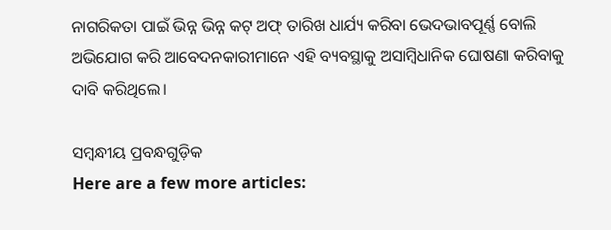ନାଗରିକତା ପାଇଁ ଭିନ୍ନ ଭିନ୍ନ କଟ୍ ଅଫ୍ ତାରିଖ ଧାର୍ଯ୍ୟ କରିବା ଭେଦଭାବପୂର୍ଣ୍ଣ ବୋଲି ଅଭିଯୋଗ କରି ଆବେଦନକାରୀମାନେ ଏହି ବ୍ୟବସ୍ଥାକୁ ଅସାମ୍ବିଧାନିକ ଘୋଷଣା କରିବାକୁ ଦାବି କରିଥିଲେ।

ସମ୍ବନ୍ଧୀୟ ପ୍ରବନ୍ଧଗୁଡ଼ିକ
Here are a few more articles: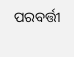ପରବର୍ତ୍ତୀ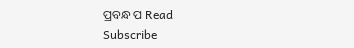ପ୍ରବନ୍ଧ ପ Read
Subscribe